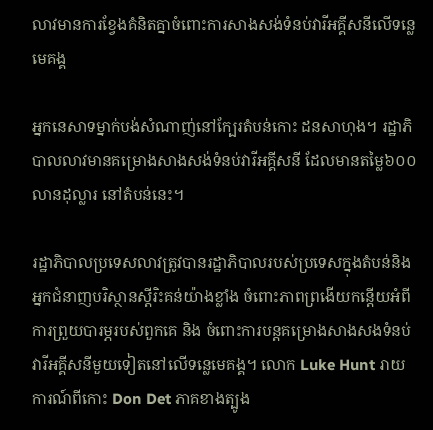លាវមានការខ្វែងគំនិតគ្នាចំពោះការសាងសង់ទំនប់វារីអគ្គីសនីលើទន្លេមេគង្គ

អ្នកនេសាទម្នាក់បង់សំណាញ់នៅក្បែរតំបន់កោះ ដនសាហុង។ រដ្ឋាភិបាលលាវមានគម្រោងសាងសង់ទំនប់វារីអគ្គីសនី ដែលមានតម្លៃ៦០០លានដុល្លារ នៅតំបន់នេះ។

រដ្ឋាភិបាលប្រទេសលាវត្រូវបានរដ្ឋាភិបាលរបស់ប្រទេសក្នុងតំបន់និងអ្នកជំនាញបរិស្ថានស្តីរិះគន់យ៉ាងខ្លាំង ចំពោះភាពព្រងើយកន្តើយអំពីការព្រួយបារម្ភរបស់ពួកគេ និង ចំពោះការបន្តគម្រោងសាងសងទំនប់វារីអគី្គសនីមួយទៀតនៅលើទន្លេមេគង្គ។ លោក Luke Hunt រាយការណ៍ពីកោះ Don Det ភាគខាងត្បូង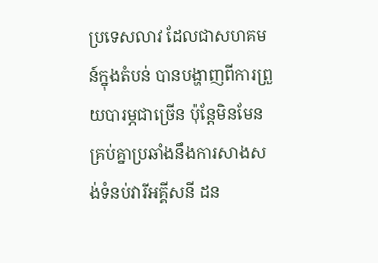ប្រទេសលាវ ដែលជាសហគមន៍ក្នុងតំបន់ បានបង្ហាញពីការព្រួយបារម្ភជាច្រើន ប៉ុន្តែមិនមែនគ្រប់គ្នាប្រឆាំងនឹងការសាងសង់ទំនប់វារីអគ្គីសនី ដន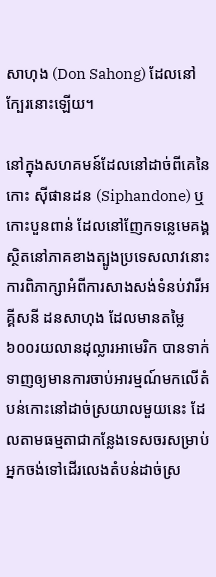សាហុង (Don Sahong) ដែលនៅក្បែរនោះឡើយ។

នៅក្នុងសហគមន៍ដែលនៅដាច់ពីគេនៃកោះ ស៊ីផានដន (Siphandone) ឬកោះបួនពាន់ ដែលនៅញែកទន្លេមេគង្គស្ថិតនៅភាគខាងត្បូងប្រទេសលាវនោះ ការពិភាក្សាអំពីការសាងសង់ទំនប់វារីអគ្គីសនី ដនសាហុង ដែលមានតម្លៃ៦០០រយលានដុល្លារអាមេរិក បានទាក់ទាញឲ្យមានការចាប់អារម្មណ៍មកលើតំបន់កោះនៅដាច់ស្រយាលមួយនេះ ដែលតាមធម្មតាជាកន្លែងទេសចរសម្រាប់អ្នកចង់ទៅដើរលេងតំបន់ដាច់ស្រ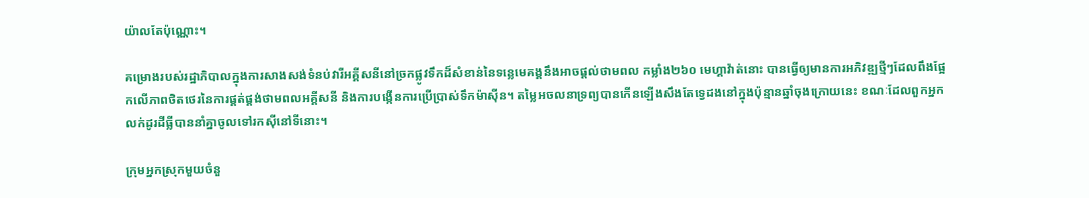យ៉ាលតែប៉ុណ្ណោះ។

គម្រោងរបស់រដ្ឋាភិបាលក្នុងការសាងសង់ទំនប់វារីអគ្គីសនីនៅច្រកផ្លូវទឹកដ៏សំខាន់នៃទន្លេមេគង្គនឹងអាចផ្តល់ថាមពល កម្លាំង២៦០ មេហ្គាវ៉ាត់នោះ បានធ្វើឲ្យមានការអភិវឌ្ឍថ្មីៗដែលពឹងផ្អែកលើភាពថិតថេរនៃការផ្គត់ផ្គង់ថាមពលអគ្គីសនី និងការបង្កើនការប្រើប្រាស់ទឹកម៉ាស៊ីន។ តម្លៃអចលនាទ្រព្យបានកើនឡើងសឹងតែទ្វេដងនៅក្នុងប៉ុន្មានឆ្នាំចុងក្រោយនេះ ខណៈដែលពួកអ្នកលក់ដូរដីធ្លីបាននាំគ្នាចូលទៅរកស៊ីនៅទីនោះ។

ក្រុមអ្នកស្រុកមួយចំនួ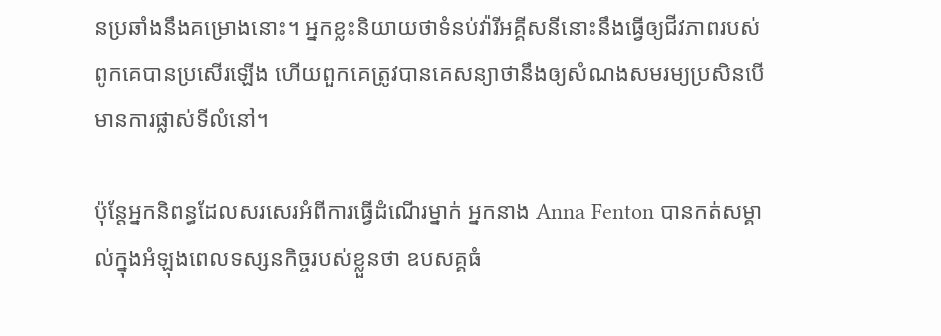នប្រឆាំងនឹងគម្រោងនោះ។ អ្នកខ្លះនិយាយថាទំនប់វ៉ារីអគ្គីសនីនោះនឹងធ្វើឲ្យជីវភាពរបស់ពូកគេបានប្រសើរឡើង ហើយពួកគេត្រូវបានគេសន្យាថានឹងឲ្យសំណងសមរម្យប្រសិនបើមានការផ្លាស់ទីលំនៅ។

ប៉ុន្តែអ្នកនិពន្ធដែលសរសេរអំពីការធ្វើដំណើរម្នាក់ អ្នកនាង Anna Fenton បានកត់សម្គាល់ក្នុងអំឡុងពេលទស្សនកិច្ចរបស់ខ្លួនថា ឧបសគ្គធំ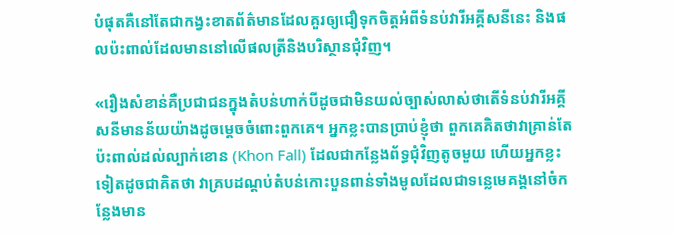បំផុតគឺនៅតែជាកង្វះខាតព័ត៌មានដែលគួរឲ្យជឿទុកចិត្តអំពីទំនប់វារីអគ្គីសនីនេះ និងផលប៉ះពាល់ដែលមាននៅលើផលត្រីនិងបរិស្ថានជុំវិញ។

«រឿងសំខាន់គឺប្រជាជនក្នុងតំបន់ហាក់បីដូចជាមិនយល់ច្បាស់លាស់ថាតើទំនប់វារីអគ្គីសនីមានន័យយ៉ាងដូចម្តេចចំពោះពួកគេ។ អ្នកខ្លះបានប្រាប់ខ្ញុំថា ពួកគេគិតថាវាគ្រាន់តែប៉ះពាល់ដល់ល្បាក់ខោន (Khon Fall) ដែលជាកន្លែងព័ទ្ធជុំវិញតូចមួយ ហើយអ្នកខ្លះទៀតដូចជាគិតថា វាគ្របដណ្តប់តំបន់កោះបួនពាន់ទាំងមូលដែលជាទន្លេមេគង្គនៅចំកន្លែងមាន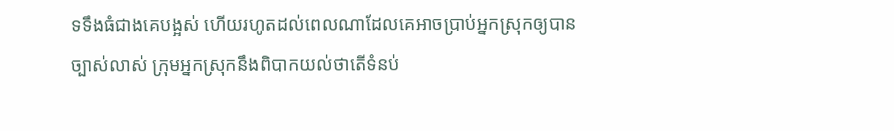ទទឹងធំជាងគេបង្អស់ ហើយរហូតដល់ពេលណាដែលគេអាចប្រាប់អ្នកស្រុកឲ្យបានច្បាស់លាស់ ក្រុមអ្នកស្រុកនឹងពិបាកយល់ថាតើទំនប់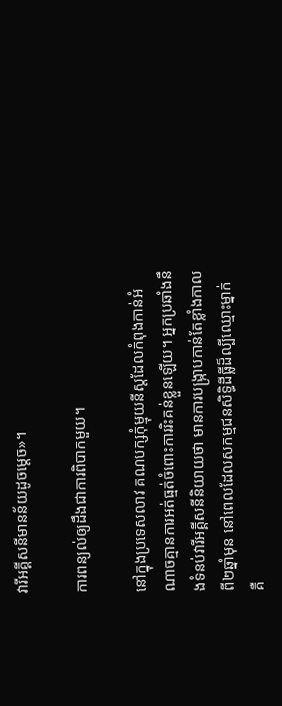វារីអគ្គីសនីមានន័យដូចម្តេច»។

ការពន្យល់ឲ្យដឹងជាការពិបាកមួយ។

នៅក្នុងប្រទេសលាវ គណបក្សកុំម្មុយនីស្តដែលកំពុងកាន់អំណាចគ្មានការអត់ធ្មត់ចំពោះការរិះគន់ខ្លួនឡើយ។ អ្នកប្រឆាំងនឹងទំនប់វារីអគ្គីសនីនិយាយថា មានការបង្រ្កាបកាន់តែខ្លាំងកាលពី២ឆ្នាំមុន នៅពេលដែលសកម្មជនសិទ្ធិដីធ្លីដ៏ល្បីឈ្មោះម្នាក់ គឺ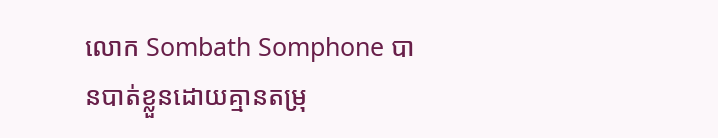លោក Sombath Somphone បានបាត់ខ្លួនដោយគ្មានតម្រុ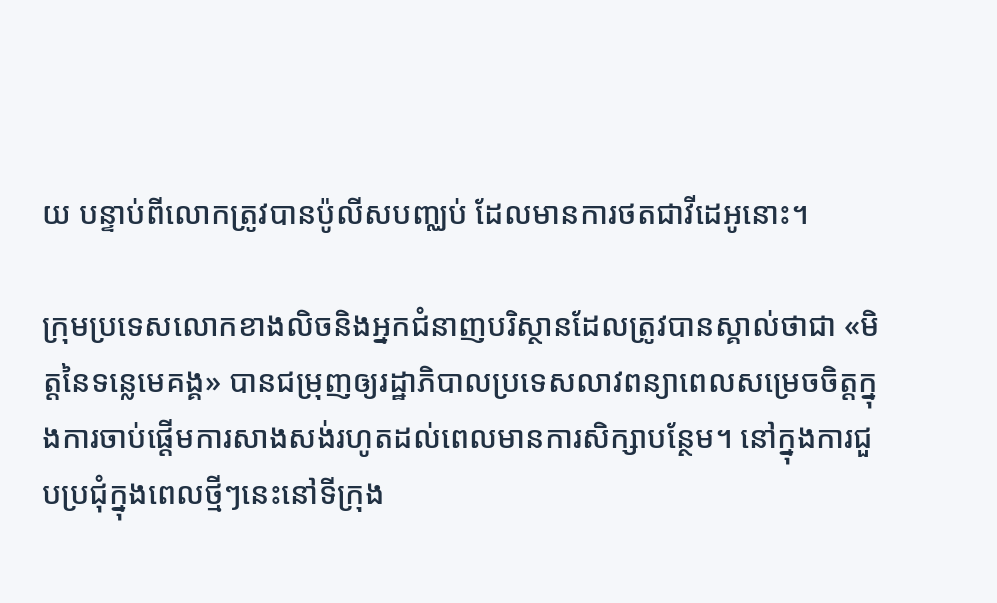យ បន្ទាប់ពីលោកត្រូវបានប៉ូលីសបញ្ឈប់ ដែលមានការថតជាវីដេអូនោះ។

ក្រុមប្រទេសលោកខាងលិចនិងអ្នកជំនាញបរិស្ថានដែលត្រូវបានស្គាល់ថាជា «មិត្តនៃទន្លេមេគង្គ» បានជម្រុញឲ្យរដ្ឋាភិបាលប្រទេសលាវពន្យាពេលសម្រេចចិត្តក្នុងការចាប់ផ្តើមការសាងសង់រហូតដល់ពេលមានការសិក្សាបន្ថែម។ នៅក្នុងការជួបប្រជុំក្នុងពេលថ្មីៗនេះនៅទីក្រុង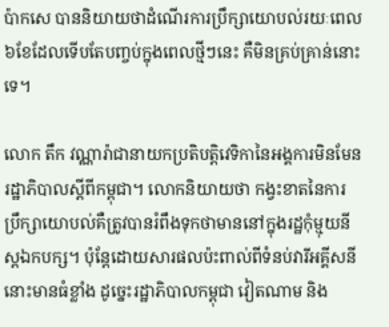ប៉ាកសេ បាននិយាយថាដំណើរការប្រឹក្សាយោបល់រយៈពេល៦ខែដែលទើបតែបញ្ចប់ក្នុងពេលថ្មីៗនេះ គឺមិនគ្រប់គ្រាន់នោះទេ។

លោក តឹក វណ្ណារ៉ាជានាយកប្រតិបត្តិវេទិកានៃអង្គការមិនមែនរដ្ឋាភិបាលស្តីពីកម្ពុជា។ លោកនិយាយថា កង្វះខាតនៃការប្រឹក្សាយោបល់គឺត្រូវបានរំពឹងទុកថាមាននៅក្នុងរដ្ឋកុំម្មុយនីស្តឯកបក្ស។ ប៉ុន្តែដោយសារផលប៉ះពាល់ពីទំនប់វារីអគ្គីសនីនោះមានធំខ្លាំង ដូច្នេះរដ្ឋាភិបាលកម្ពុជា វៀតណាម និង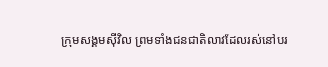ក្រុមសង្គមស៊ីវិល ព្រមទាំងជនជាតិលាវដែលរស់នៅបរ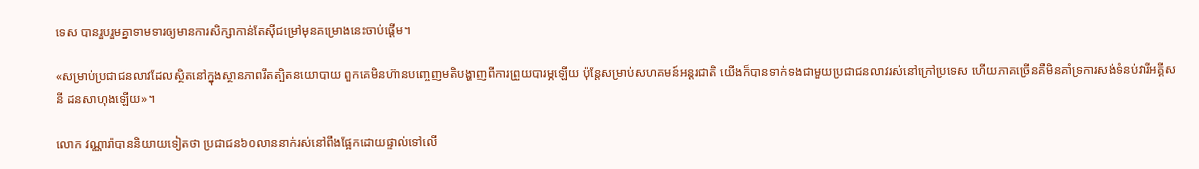ទេស បានរួបរួមគ្នាទាមទារឲ្យមានការសិក្សាកាន់តែស៊ីជម្រៅមុនគម្រោងនេះចាប់ផ្តើម។

«សម្រាប់ប្រជាជនលាវដែលស្ថិតនៅក្នុងស្ថានភាពរឹតត្បិតនយោបាយ ពួកគេមិនហ៊ានបញ្ចេញមតិបង្ហាញពីការព្រួយបារម្ភឡើយ ប៉ុន្តែសម្រាប់សហគមន៍អន្តរជាតិ យើងក៏បានទាក់ទងជាមួយប្រជាជនលាវរស់នៅក្រៅប្រទេស ហើយភាគច្រើនគឺមិនគាំទ្រការសង់ទំនប់វារីអគ្គីសនី ដនសាហុងឡើយ»។

លោក វណ្ណារ៉ាបាននិយាយទៀតថា ប្រជាជន៦០លាននាក់រស់នៅពឹងផ្អែកដោយផ្ទាល់ទៅលើ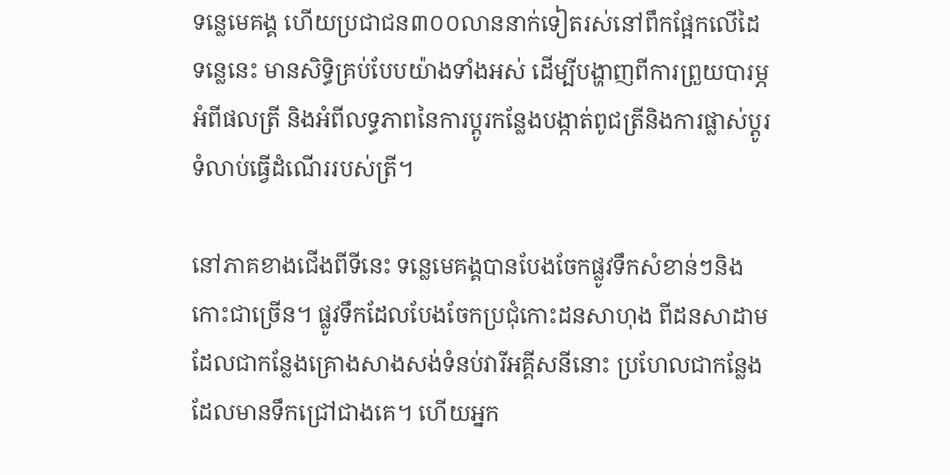ទន្លេមេគង្គ ហើយប្រជាជន៣០០លាននាក់ទៀតរស់នៅពឹកផ្អែកលើដៃទន្លេនេះ មានសិទ្ធិគ្រប់បែបយ៉ាងទាំងអស់ ដើម្បីបង្ហាញពីការព្រួយបារម្ភអំពីផលត្រី និងអំពីលទ្ធភាពនៃការប្តូរកន្លែងបង្កាត់ពូជត្រីនិងការផ្លាស់ប្តូរទំលាប់ធ្វើដំណើររបស់ត្រី។

នៅភាគខាងជើងពីទីនេះ ទន្លេមេគង្គបានបែងចែកផ្លូវទឹកសំខាន់ៗនិងកោះជាច្រើន។ ផ្លូវទឹកដែលបែងចែកប្រជុំកោះដនសាហុង ពីដនសាដាម ដែលជាកន្លែងគ្រោងសាងសង់ទំនប់វារីអគ្គីសនីនោះ ប្រហែលជាកន្លែងដែលមានទឹកជ្រៅជាងគេ។ ហើយអ្នក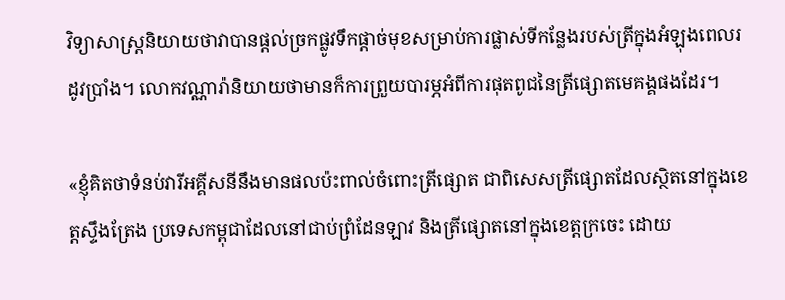វិទ្យាសាស្រ្តនិយាយថាវាបានផ្តល់ច្រកផ្លូវទឹកផ្តាច់មុខសម្រាប់ការផ្លាស់ទីកន្លែងរបស់ត្រីក្នុងអំឡុងពេលរដូវប្រាំង។ លោកវណ្ណារ៉ានិយាយថាមានក៏ការព្រួយបារម្ភអំពីការផុតពូជនៃត្រីផ្សោតមេគង្គផងដែរ។

«ខ្ញុំគិតថាទំនប់វារីអគ្គីសនីនឹងមានផលប៉ះពាល់ចំពោះត្រីផ្សោត ជាពិសេសត្រីផ្សោតដែលស្ថិតនៅក្នុងខេត្តស្ទឹងត្រែង ប្រទេសកម្ពុជាដែលនៅជាប់ព្រំដែនឡាវ និងត្រីផ្សោតនៅក្នុងខេត្តក្រចេះ ដោយ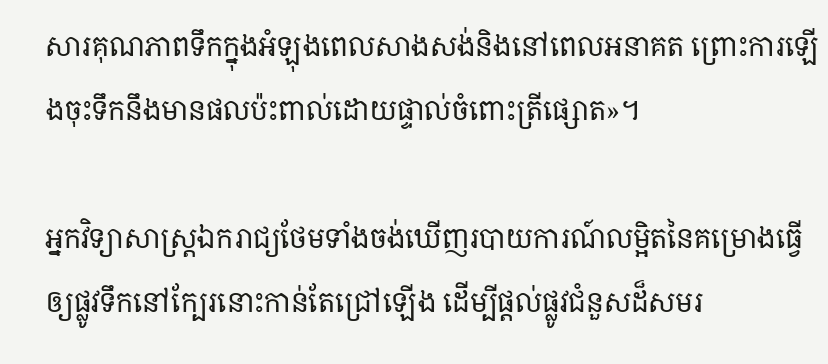សារគុណភាពទឹកក្នុងអំឡុងពេលសាងសង់និងនៅពេលអនាគត ព្រោះការឡើងចុះទឹកនឹងមានផលប៉ះពាល់ដោយផ្ទាល់ចំពោះត្រីផ្សោត»។

អ្នកវិទ្យាសាស្រ្តឯករាជ្យថែមទាំងចង់ឃើញរបាយការណ៍លម្អិតនៃគម្រោងធ្វើឲ្យផ្លូវទឹកនៅក្បែរនោះកាន់តែជ្រៅឡើង ដើម្បីផ្តល់ផ្លូវជំនួសដ៏សមរ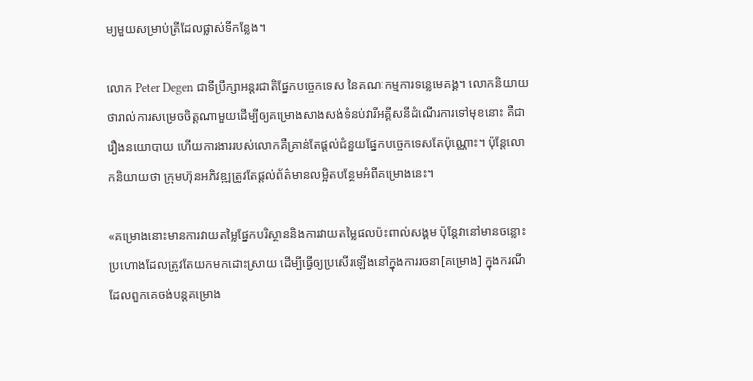ម្យមួយសម្រាប់ត្រីដែលផ្លាស់ទីកន្លែង។

លោក Peter Degen ជាទីប្រឹក្សាអន្តរជាតិផ្នែកបច្ចេកទេស នៃគណៈកម្មការទន្លេមេគង្គ។ លោកនិយាយថារាល់ការសម្រេចចិត្តណាមួយដើម្បីឲ្យគម្រោងសាងសង់ទំនប់វារីអគ្គីសនីដំណើរការទៅមុខនោះ គឺជារឿងនយោបាយ ហើយការងាររបស់លោកគឺគ្រាន់តែផ្តល់ជំនួយផ្នែកបច្ចេកទេសតែប៉ុណ្ណោះ។ ប៉ុន្តែលោកនិយាយថា ក្រុមហ៊ុនអភិវឌ្ឍត្រូវតែផ្តល់ព័ត៌មានលម្អិតបន្ថែមអំពីគម្រោងនេះ។

«គម្រោងនោះមានការវាយតម្លៃផ្នែកបរិស្ថាននិងការវាយតម្លៃផលប៉ះពាល់សង្គម ប៉ុន្តែវានៅមានចន្លោះប្រហោងដែលត្រូវតែយកមកដោះស្រាយ ដើម្បីធ្វើឲ្យប្រសើរឡើងនៅក្នុងការរចនា[គម្រោង] ក្នុងករណីដែលពួកគេចង់បន្តគម្រោង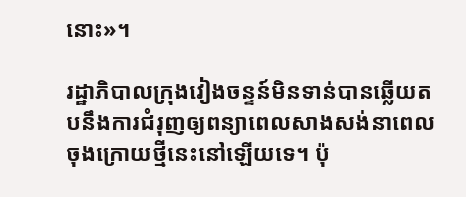នោះ»។

រដ្ឋាភិបាលក្រុងវៀងចន្ទន៍មិនទាន់បានឆ្លើយតបនឹងការជំរុញឲ្យពន្យាពេលសាងសង់នាពេលចុងក្រោយថ្មីនេះនៅឡើយទេ។ ប៉ុ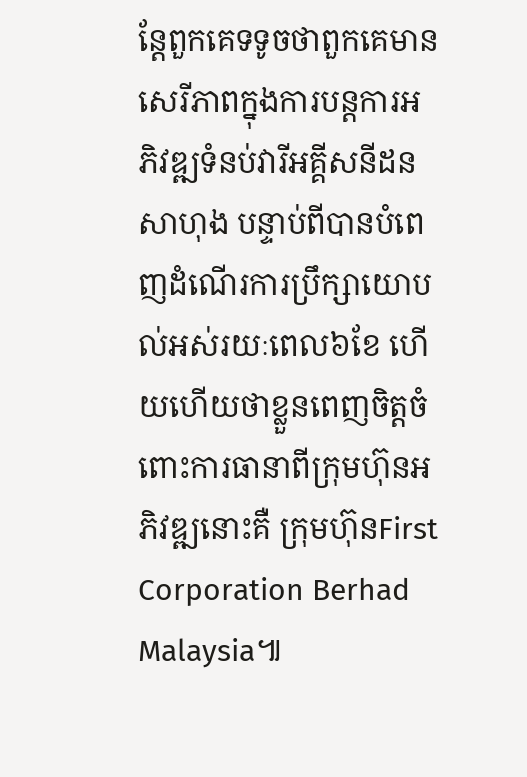ន្តែពួកគេទទូចថាពួកគេមានសេរីភាពក្នុងការបន្តការអភិវឌ្ឍទំនប់វារីអគ្គីសនីដនសាហុង បន្ទាប់ពីបានបំពេញដំណើរការប្រឹក្សាយោបល់អស់រយៈពេល៦ខែ ហើយហើយថាខ្លួនពេញចិត្តចំពោះការធានាពីក្រុមហ៊ុនអភិវឌ្ឍនោះគឺ ក្រុមហ៊ុនFirst Corporation Berhad Malaysia៕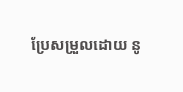ប្រែសម្រួលដោយ នូ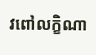វពៅលក្ខិណា